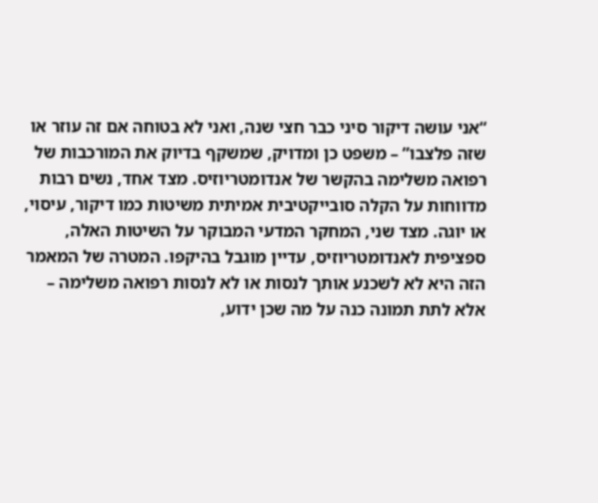“אני עושה דיקור סיני כבר חצי שנה, ואני לא בטוחה אם זה עוזר או שזה פלצבו” – משפט כן ומדויק, שמשקף בדיוק את המורכבות של רפואה משלימה בהקשר של אנדומטריוזיס. מצד אחד, נשים רבות מדווחות על הקלה סובייקטיבית אמיתית משיטות כמו דיקור, עיסוי, או יוגה. מצד שני, המחקר המדעי המבוקר על השיטות האלה, ספציפית לאנדומטריוזיס, עדיין מוגבל בהיקפו. המטרה של המאמר הזה היא לא לשכנע אותך לנסות או לא לנסות רפואה משלימה – אלא לתת תמונה כנה על מה שכן ידוע,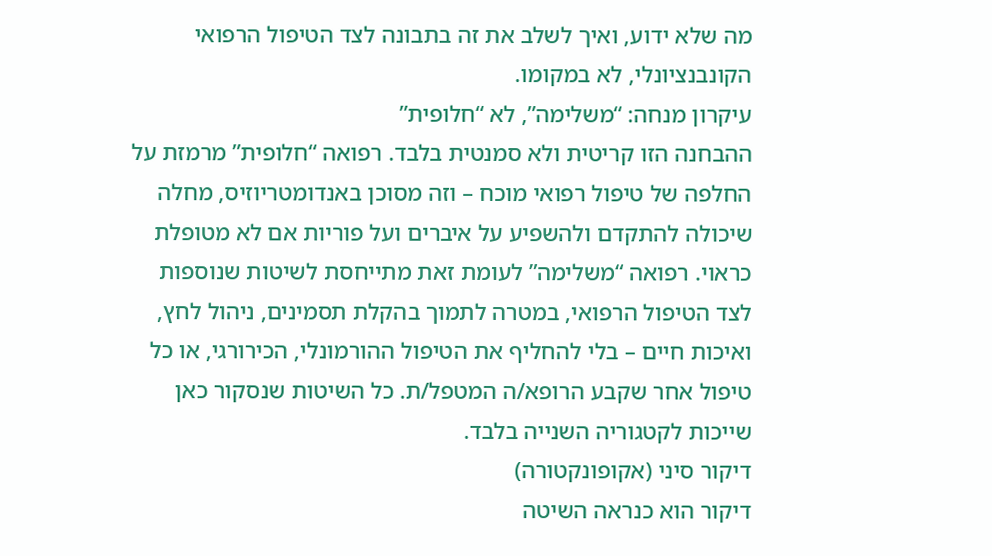מה שלא ידוע, ואיך לשלב את זה בתבונה לצד הטיפול הרפואי הקונבנציונלי, לא במקומו.
עיקרון מנחה: “משלימה”, לא “חלופית”
ההבחנה הזו קריטית ולא סמנטית בלבד. רפואה “חלופית” מרמזת על החלפה של טיפול רפואי מוכח – וזה מסוכן באנדומטריוזיס, מחלה שיכולה להתקדם ולהשפיע על איברים ועל פוריות אם לא מטופלת כראוי. רפואה “משלימה” לעומת זאת מתייחסת לשיטות שנוספות לצד הטיפול הרפואי, במטרה לתמוך בהקלת תסמינים, ניהול לחץ, ואיכות חיים – בלי להחליף את הטיפול ההורמונלי, הכירורגי, או כל טיפול אחר שקבע הרופא/ה המטפל/ת. כל השיטות שנסקור כאן שייכות לקטגוריה השנייה בלבד.
דיקור סיני (אקופונקטורה)
דיקור הוא כנראה השיטה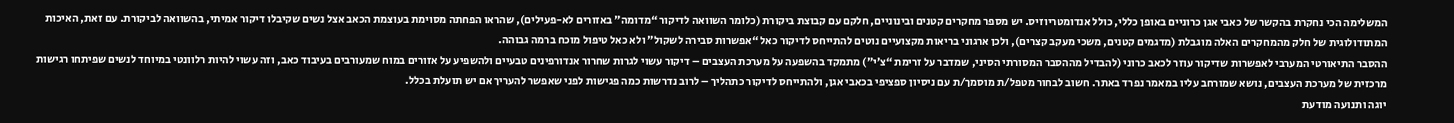המשלימה הכי נחקרת בהקשר של כאבי אגן כרוניים באופן כללי, כולל אנדומטריוזיס. יש מספר מחקרים קטנים ובינוניים, חלקם עם קבוצת ביקורת (כלומר השוואה לדיקור “מדומה” באזורים לא-פעילים), שהראו הפחתה מסוימת בעוצמת הכאב אצל נשים שקיבלו דיקור אמיתי, בהשוואה לביקורת. עם זאת, האיכות המתודולוגית של חלק מהמחקרים האלה מוגבלת (מדגמים קטנים, משכי מעקב קצרים), ולכן ארגוני בריאות מקצועיים נוטים להתייחס לדיקור כאל “אפשרות סבירה לשקול” ולא כאל טיפול מוכח ברמה גבוהה.
ההסבר התיאורטי המערבי לאפשרות שדיקור עוזר לכאב כרוני (להבדיל מההסבר המסורתי הסיני, שמדבר על זרימת “צ’י”) מתמקד בהשפעה על מערכת העצבים – דיקור עשוי לגרות שחרור אנדורפינים טבעיים ולהשפיע על אזורים במוח שמעורבים בעיבוד כאב, וזה עשוי להיות רלוונטי במיוחד לנשים שפיתחו רגישות מרכזית של מערכת העצבים, נושא שמורחב עליו במאמר נפרד באתר. חשוב לבחור מטפל/ת מוסמך/ת עם ניסיון ספציפי בכאבי אגן, ולהתייחס לדיקור כתהליך – לרוב נדרשות כמה פגישות לפני שאפשר להעריך אם יש תועלת בכלל.
יוגה ותנועה מודעת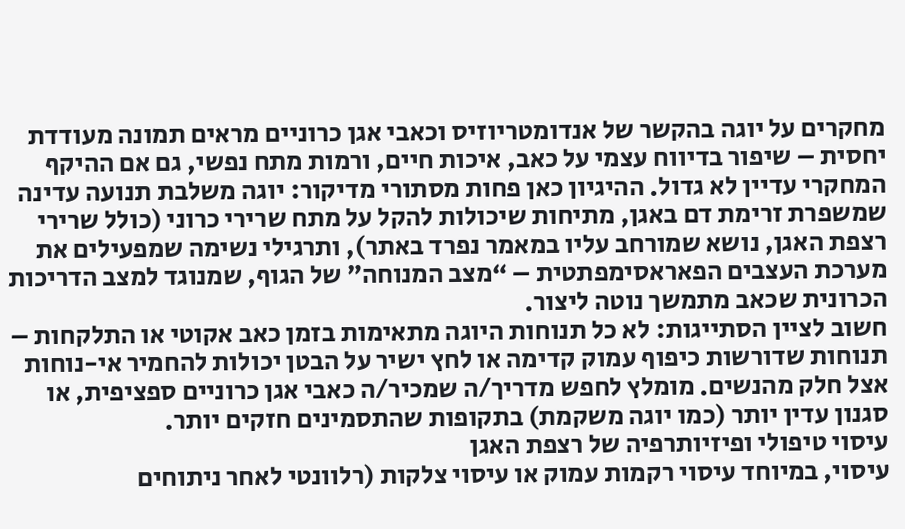מחקרים על יוגה בהקשר של אנדומטריוזיס וכאבי אגן כרוניים מראים תמונה מעודדת יחסית – שיפור בדיווח עצמי על כאב, איכות חיים, ורמות מתח נפשי, גם אם ההיקף המחקרי עדיין לא גדול. ההיגיון כאן פחות מסתורי מדיקור: יוגה משלבת תנועה עדינה שמשפרת זרימת דם באגן, מתיחות שיכולות להקל על מתח שרירי כרוני (כולל שרירי רצפת האגן, נושא שמורחב עליו במאמר נפרד באתר), ותרגילי נשימה שמפעילים את מערכת העצבים הפאראסימפתטית – “מצב המנוחה” של הגוף, שמנוגד למצב הדריכות הכרונית שכאב מתמשך נוטה ליצור.
חשוב לציין הסתייגות: לא כל תנוחות היוגה מתאימות בזמן כאב אקוטי או התלקחות – תנוחות שדורשות כיפוף עמוק קדימה או לחץ ישיר על הבטן יכולות להחמיר אי-נוחות אצל חלק מהנשים. מומלץ לחפש מדריך/ה שמכיר/ה כאבי אגן כרוניים ספציפית, או סגנון עדין יותר (כמו יוגה משקמת) בתקופות שהתסמינים חזקים יותר.
עיסוי טיפולי ופיזיותרפיה של רצפת האגן
עיסוי, במיוחד עיסוי רקמות עמוק או עיסוי צלקות (רלוונטי לאחר ניתוחים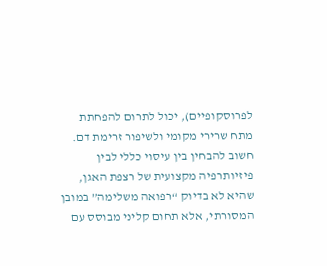לפרוסקופיים), יכול לתרום להפחתת מתח שרירי מקומי ולשיפור זרימת דם. חשוב להבחין בין עיסוי כללי לבין פיזיותרפיה מקצועית של רצפת האגן, שהיא לא בדיוק “רפואה משלימה” במובן המסורתי, אלא תחום קליני מבוסס עם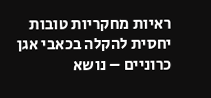ראיות מחקריות טובות יחסית להקלה בכאבי אגן כרוניים – נושא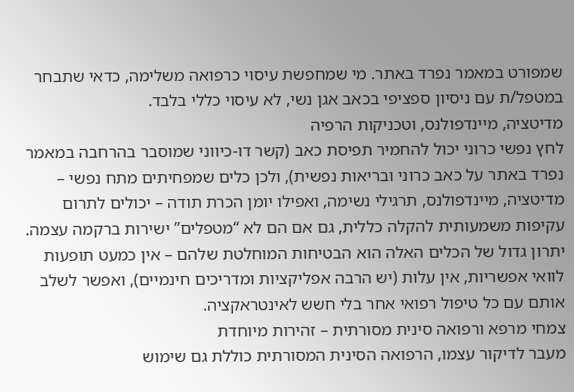שמפורט במאמר נפרד באתר. מי שמחפשת עיסוי כרפואה משלימה, כדאי שתבחר במטפל/ת עם ניסיון ספציפי בכאב אגן נשי, לא עיסוי כללי בלבד.
מדיטציה, מיינדפולנס, וטכניקות הרפיה
לחץ נפשי כרוני יכול להחמיר תפיסת כאב (קשר דו-כיווני שמוסבר בהרחבה במאמר נפרד באתר על כאב כרוני ובריאות נפשית), ולכן כלים שמפחיתים מתח נפשי – מדיטציה, מיינדפולנס, תרגילי נשימה, ואפילו יומן הכרת תודה – יכולים לתרום עקיפות משמעותית להקלה כללית, גם אם הם לא “מטפלים” ישירות ברקמה עצמה. יתרון גדול של הכלים האלה הוא הבטיחות המוחלטת שלהם – אין כמעט תופעות לוואי אפשריות, אין עלות (יש הרבה אפליקציות ומדריכים חינמיים), ואפשר לשלב אותם עם כל טיפול רפואי אחר בלי חשש לאינטראקציה.
צמחי מרפא ורפואה סינית מסורתית – זהירות מיוחדת
מעבר לדיקור עצמו, הרפואה הסינית המסורתית כוללת גם שימוש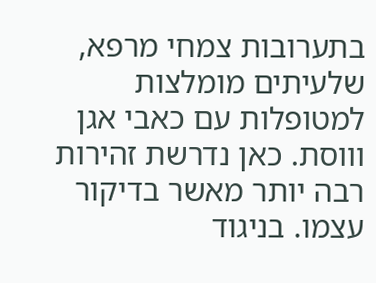בתערובות צמחי מרפא, שלעיתים מומלצות למטופלות עם כאבי אגן וווסת. כאן נדרשת זהירות רבה יותר מאשר בדיקור עצמו. בניגוד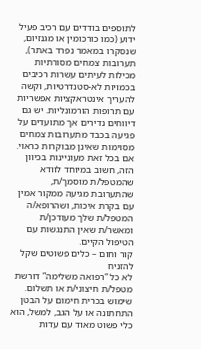לתוספים בודדים עם רכיב פעיל ידוע (כמו כורכומין או מגנזיום, שנסקרו במאמר נפרד באתר), תערובות צמחים מסורתיות מכילות לעיתים עשרות רכיבים בכמויות לא-סטנדרטיות, וקשה להעריך אינטראקציות אפשריות עם תרופות הורמונליות. יש גם דיווחים נדירים אך מתועדים על פגיעה בכבד מתערובות צמחים מסוימות שאינן מבוקרות כראוי. אם בכל זאת מעוניינות בכיוון הזה, חשוב במיוחד לוודא שהמטפל/ת מוסמך/ת, שהתערובת מגיעה ממקור אמין עם בקרת איכות, ושהרופא/ה המטפל/ת שלך מעודכן/ת ומאשר/ת שאין התנגשות עם הטיפול הקיים.
קור וחום – כלים פשוטים שקל להזניח
לא כל “רפואה משלימה” דורשת מטפל/ת חיצוני/ת או תשלום. שימוש בכרית חימום על הבטן התחתונה או על הגב, למשל, הוא כלי פשוט מאוד עם עדות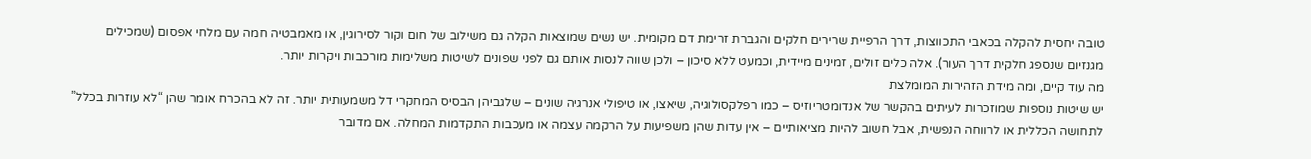טובה יחסית להקלה בכאבי התכווצות, דרך הרפיית שרירים חלקים והגברת זרימת דם מקומית. יש נשים שמוצאות הקלה גם משילוב של חום וקור לסירוגין, או מאמבטיה חמה עם מלחי אפסום (שמכילים מגנזיום שנספג חלקית דרך העור). אלה כלים זולים, זמינים מיידית, וכמעט ללא סיכון – ולכן שווה לנסות אותם גם לפני שפונים לשיטות משלימות מורכבות ויקרות יותר.
מה עוד קיים, ומה מידת הזהירות המומלצת
יש שיטות נוספות שמוזכרות לעיתים בהקשר של אנדומטריוזיס – כמו רפלקסולוגיה, שיאצו, או טיפולי אנרגיה שונים – שלגביהן הבסיס המחקרי דל משמעותית יותר. זה לא בהכרח אומר שהן “לא עוזרות בכלל” לתחושה הכללית או לרווחה הנפשית, אבל חשוב להיות מציאותיים – אין עדות שהן משפיעות על הרקמה עצמה או מעכבות התקדמות המחלה. אם מדובר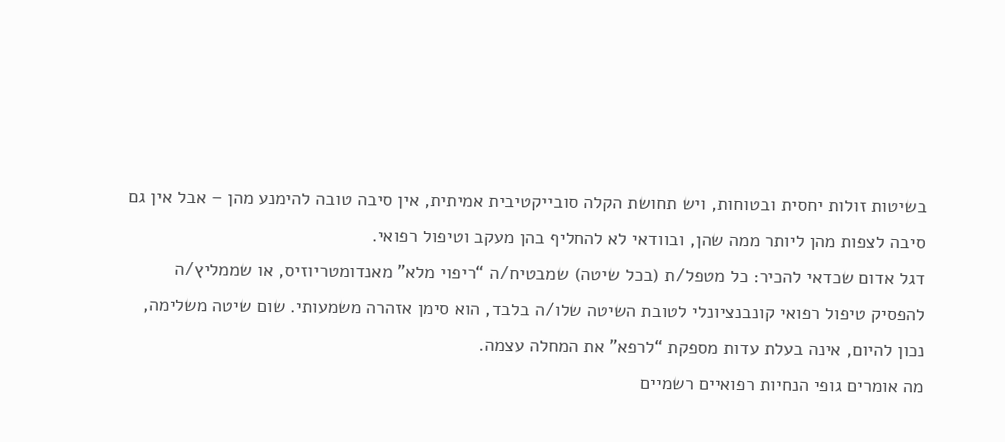בשיטות זולות יחסית ובטוחות, ויש תחושת הקלה סובייקטיבית אמיתית, אין סיבה טובה להימנע מהן – אבל אין גם סיבה לצפות מהן ליותר ממה שהן, ובוודאי לא להחליף בהן מעקב וטיפול רפואי.
דגל אדום שכדאי להכיר: כל מטפל/ת (בכל שיטה) שמבטיח/ה “ריפוי מלא” מאנדומטריוזיס, או שממליץ/ה להפסיק טיפול רפואי קונבנציונלי לטובת השיטה שלו/ה בלבד, הוא סימן אזהרה משמעותי. שום שיטה משלימה, נכון להיום, אינה בעלת עדות מספקת “לרפא” את המחלה עצמה.
מה אומרים גופי הנחיות רפואיים רשמיים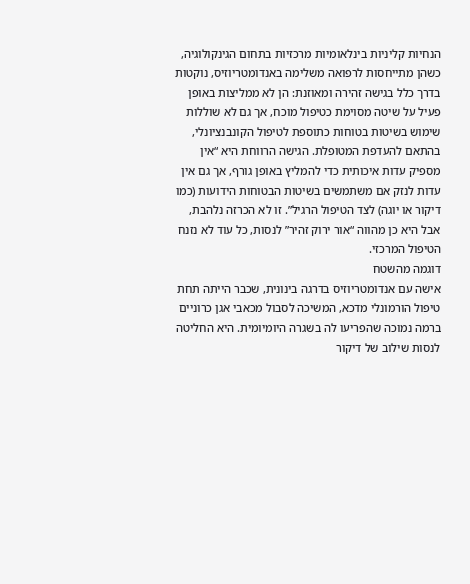הנחיות קליניות בינלאומיות מרכזיות בתחום הגינקולוגיה, כשהן מתייחסות לרפואה משלימה באנדומטריוזיס, נוקטות בדרך כלל בגישה זהירה ומאוזנת: הן לא ממליצות באופן פעיל על שיטה מסוימת כטיפול מוכח, אך גם לא שוללות שימוש בשיטות בטוחות כתוספת לטיפול הקונבנציונלי, בהתאם להעדפת המטופלת. הגישה הרווחת היא “אין מספיק עדות איכותית כדי להמליץ באופן גורף, אך גם אין עדות לנזק אם משתמשים בשיטות הבטוחות הידועות (כמו דיקור או יוגה) לצד הטיפול הרגיל”. זו לא הכרזה נלהבת, אבל היא כן מהווה “אור ירוק זהיר” לנסות, כל עוד לא נזנח הטיפול המרכזי.
דוגמה מהשטח
אישה עם אנדומטריוזיס בדרגה בינונית, שכבר הייתה תחת טיפול הורמונלי מדכא, המשיכה לסבול מכאבי אגן כרוניים ברמה נמוכה שהפריעו לה בשגרה היומיומית. היא החליטה לנסות שילוב של דיקור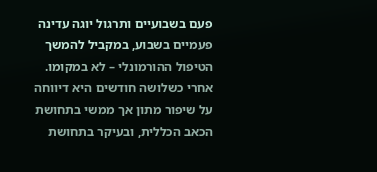פעם בשבועיים ותרגול יוגה עדינה פעמיים בשבוע, במקביל להמשך הטיפול ההורמונלי – לא במקומו. אחרי כשלושה חודשים היא דיווחה על שיפור מתון אך ממשי בתחושת הכאב הכללית, ובעיקר בתחושת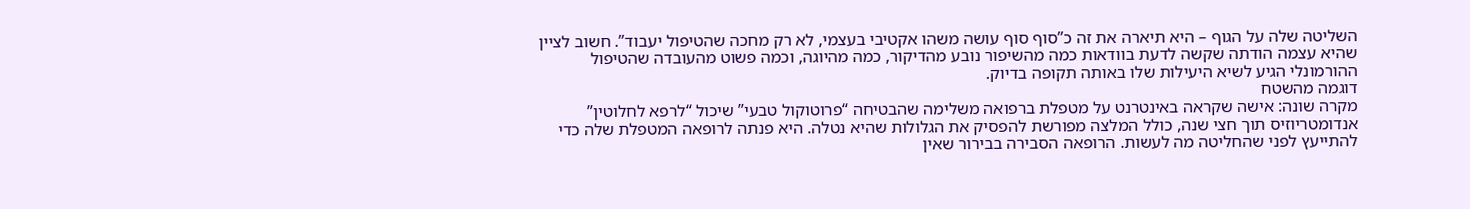השליטה שלה על הגוף – היא תיארה את זה כ”סוף סוף עושה משהו אקטיבי בעצמי, לא רק מחכה שהטיפול יעבוד”. חשוב לציין שהיא עצמה הודתה שקשה לדעת בוודאות כמה מהשיפור נובע מהדיקור, כמה מהיוגה, וכמה פשוט מהעובדה שהטיפול ההורמונלי הגיע לשיא היעילות שלו באותה תקופה בדיוק.
דוגמה מהשטח
מקרה שונה: אישה שקראה באינטרנט על מטפלת ברפואה משלימה שהבטיחה “פרוטוקול טבעי” שיכול “לרפא לחלוטין” אנדומטריוזיס תוך חצי שנה, כולל המלצה מפורשת להפסיק את הגלולות שהיא נטלה. היא פנתה לרופאה המטפלת שלה כדי להתייעץ לפני שהחליטה מה לעשות. הרופאה הסבירה בבירור שאין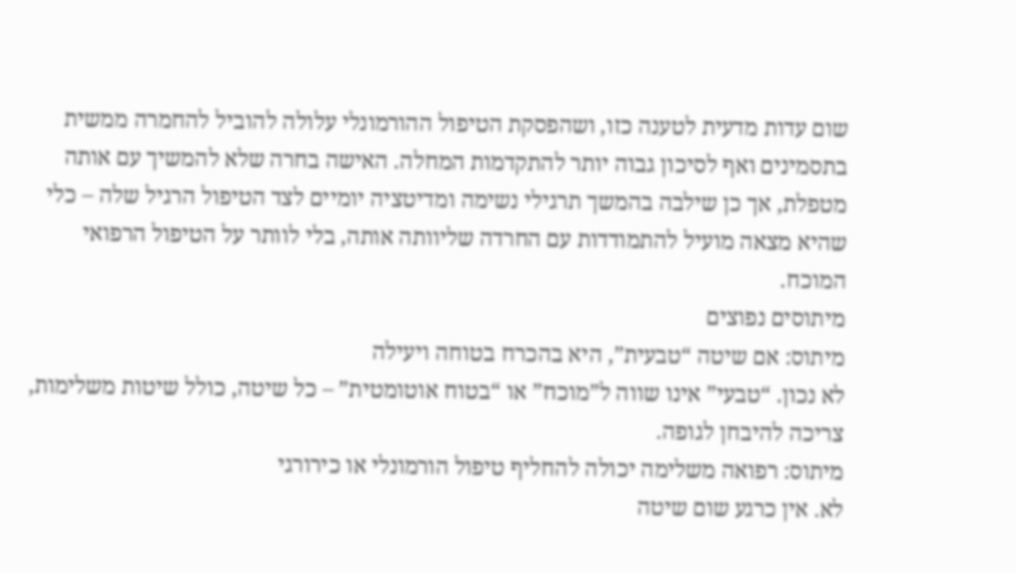שום עדות מדעית לטענה כזו, ושהפסקת הטיפול ההורמונלי עלולה להוביל להחמרה ממשית בתסמינים ואף לסיכון גבוה יותר להתקדמות המחלה. האישה בחרה שלא להמשיך עם אותה מטפלת, אך כן שילבה בהמשך תרגילי נשימה ומדיטציה יומיים לצד הטיפול הרגיל שלה – כלי שהיא מצאה מועיל להתמודדות עם החרדה שליוותה אותה, בלי לוותר על הטיפול הרפואי המוכח.
מיתוסים נפוצים
מיתוס: אם שיטה “טבעית”, היא בהכרח בטוחה ויעילה
לא נכון. “טבעי” אינו שווה ל”מוכח” או “בטוח אוטומטית” – כל שיטה, כולל שיטות משלימות, צריכה להיבחן לגופה.
מיתוס: רפואה משלימה יכולה להחליף טיפול הורמונלי או כירורגי
לא. אין כרגע שום שיטה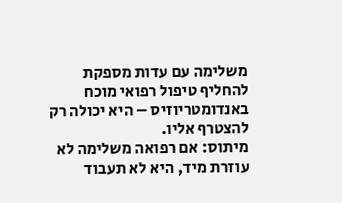משלימה עם עדות מספקת להחליף טיפול רפואי מוכח באנדומטריוזיס – היא יכולה רק להצטרף אליו.
מיתוס: אם רפואה משלימה לא עוזרת מיד, היא לא תעבוד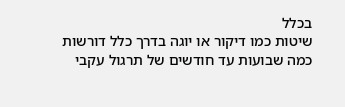בכלל
שיטות כמו דיקור או יוגה בדרך כלל דורשות כמה שבועות עד חודשים של תרגול עקבי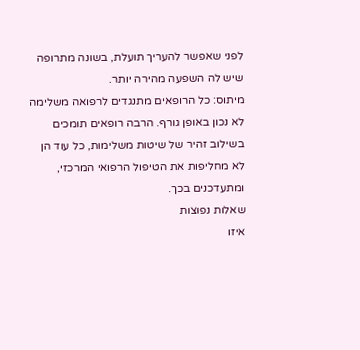לפני שאפשר להעריך תועלת, בשונה מתרופה שיש לה השפעה מהירה יותר.
מיתוס: כל הרופאים מתנגדים לרפואה משלימה
לא נכון באופן גורף. הרבה רופאים תומכים בשילוב זהיר של שיטות משלימות, כל עוד הן לא מחליפות את הטיפול הרפואי המרכזי, ומתעדכנים בכך.
שאלות נפוצות
איזו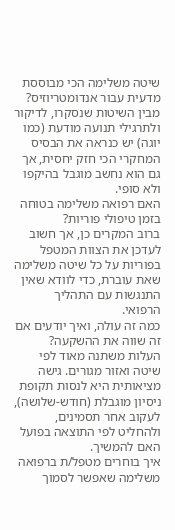שיטה משלימה הכי מבוססת מדעית עבור אנדומטריוזיס?
מבין השיטות שנסקרו, לדיקור ולתרגילי תנועה מודעת (כמו יוגה) יש כנראה את הבסיס המחקרי הכי חזק יחסית, אך גם הוא נחשב מוגבל בהיקפו ולא סופי.
האם רפואה משלימה בטוחה בזמן טיפולי פוריות?
ברוב המקרים כן, אך חשוב לעדכן את הצוות המטפל בפוריות על כל שיטה משלימה שאת עוברת, כדי לוודא שאין התנגשות עם התהליך הרפואי.
כמה זה עולה, ואיך יודעים אם זה שווה את ההשקעה?
העלות משתנה מאוד לפי שיטה ואזור מגורים. גישה מציאותית היא לנסות תקופת ניסיון מוגבלת (חודש-שלושה), לעקוב אחר תסמינים, ולהחליט לפי התוצאה בפועל האם להמשיך.
איך בוחרים מטפל/ת ברפואה משלימה שאפשר לסמוך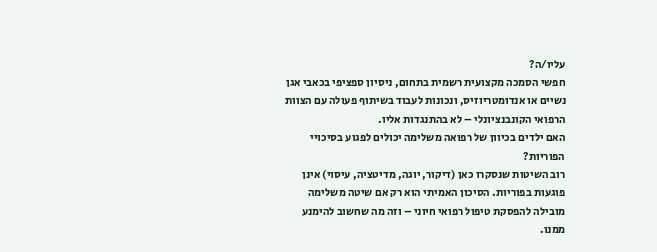עליו/ה?
חפשי הסמכה מקצועית רשמית בתחום, ניסיון ספציפי בכאבי אגן נשיים או אנדומטריוזיס, ונכונות לעבוד בשיתוף פעולה עם הצוות הרפואי הקונבנציונלי – לא בהתנגדות אליו.
האם ילדים בכיוון של רפואה משלימה יכולים לפגוע בסיכויי הפוריות?
רוב השיטות שנסקרו כאן (דיקור, יוגה, מדיטציה, עיסוי) אינן פוגעות בפוריות. הסיכון האמיתי הוא רק אם שיטה משלימה מובילה להפסקת טיפול רפואי חיוני – וזה מה שחשוב להימנע ממנו.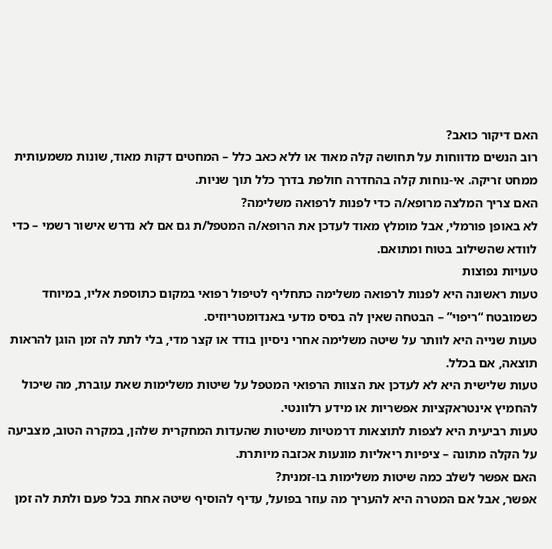האם דיקור כואב?
רוב הנשים מדווחות על תחושה קלה מאוד או ללא כאב כלל – המחטים דקות מאוד, שונות משמעותית ממחט זריקה. אי-נוחות קלה בהחדרה חולפת בדרך כלל תוך שניות.
האם צריך המלצה מרופא/ה כדי לפנות לרפואה משלימה?
לא באופן פורמלי, אבל מומלץ מאוד לעדכן את הרופא/ה המטפל/ת גם אם לא נדרש אישור רשמי – כדי לוודא שהשילוב בטוח ומתואם.
טעויות נפוצות
טעות ראשונה היא לפנות לרפואה משלימה כתחליף לטיפול רפואי במקום כתוספת אליו, במיוחד כשמובטח “ריפוי” – הבטחה שאין לה בסיס מדעי באנדומטריוזיס.
טעות שנייה היא לוותר על שיטה משלימה אחרי ניסיון בודד או קצר מדי, בלי לתת לה זמן הוגן להראות תוצאה, אם בכלל.
טעות שלישית היא לא לעדכן את הצוות הרפואי המטפל על שיטות משלימות שאת עוברת, מה שיכול להחמיץ אינטראקציות אפשריות או מידע רלוונטי.
טעות רביעית היא לצפות לתוצאות דרמטיות משיטות שהעדות המחקרית שלהן, במקרה הטוב, מצביעה על הקלה מתונה – ציפיות ריאליות מונעות אכזבה מיותרת.
האם אפשר לשלב כמה שיטות משלימות בו-זמנית?
אפשר, אבל אם המטרה היא להעריך מה עוזר בפועל, עדיף להוסיף שיטה אחת בכל פעם ולתת לה זמן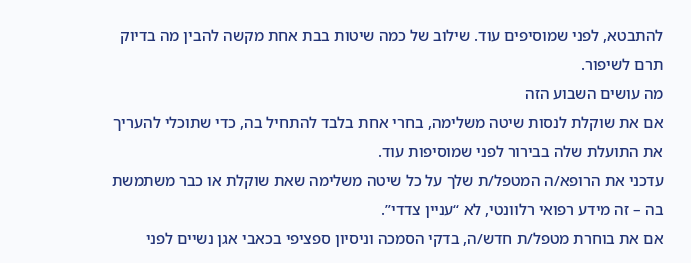להתבטא, לפני שמוסיפים עוד. שילוב של כמה שיטות בבת אחת מקשה להבין מה בדיוק תרם לשיפור.
מה עושים השבוע הזה
אם את שוקלת לנסות שיטה משלימה, בחרי אחת בלבד להתחיל בה, כדי שתוכלי להעריך את התועלת שלה בבירור לפני שמוסיפות עוד.
עדכני את הרופא/ה המטפל/ת שלך על כל שיטה משלימה שאת שוקלת או כבר משתמשת בה – זה מידע רפואי רלוונטי, לא “עניין צדדי”.
אם את בוחרת מטפל/ת חדש/ה, בדקי הסמכה וניסיון ספציפי בכאבי אגן נשיים לפני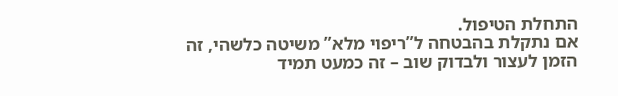התחלת הטיפול.
אם נתקלת בהבטחה ל”ריפוי מלא” משיטה כלשהי, זה הזמן לעצור ולבדוק שוב – זה כמעט תמיד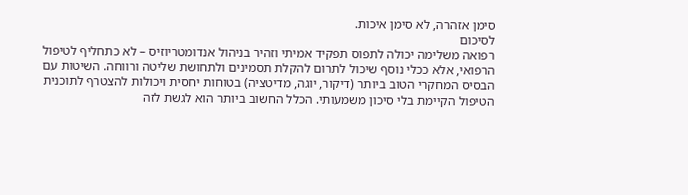סימן אזהרה, לא סימן איכות.
לסיכום
רפואה משלימה יכולה לתפוס תפקיד אמיתי וזהיר בניהול אנדומטריוזיס – לא כתחליף לטיפול הרפואי, אלא ככלי נוסף שיכול לתרום להקלת תסמינים ולתחושת שליטה ורווחה. השיטות עם הבסיס המחקרי הטוב ביותר (דיקור, יוגה, מדיטציה) בטוחות יחסית ויכולות להצטרף לתוכנית הטיפול הקיימת בלי סיכון משמעותי. הכלל החשוב ביותר הוא לגשת לזה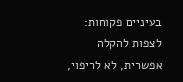בעיניים פקוחות: לצפות להקלה אפשרית, לא לריפוי,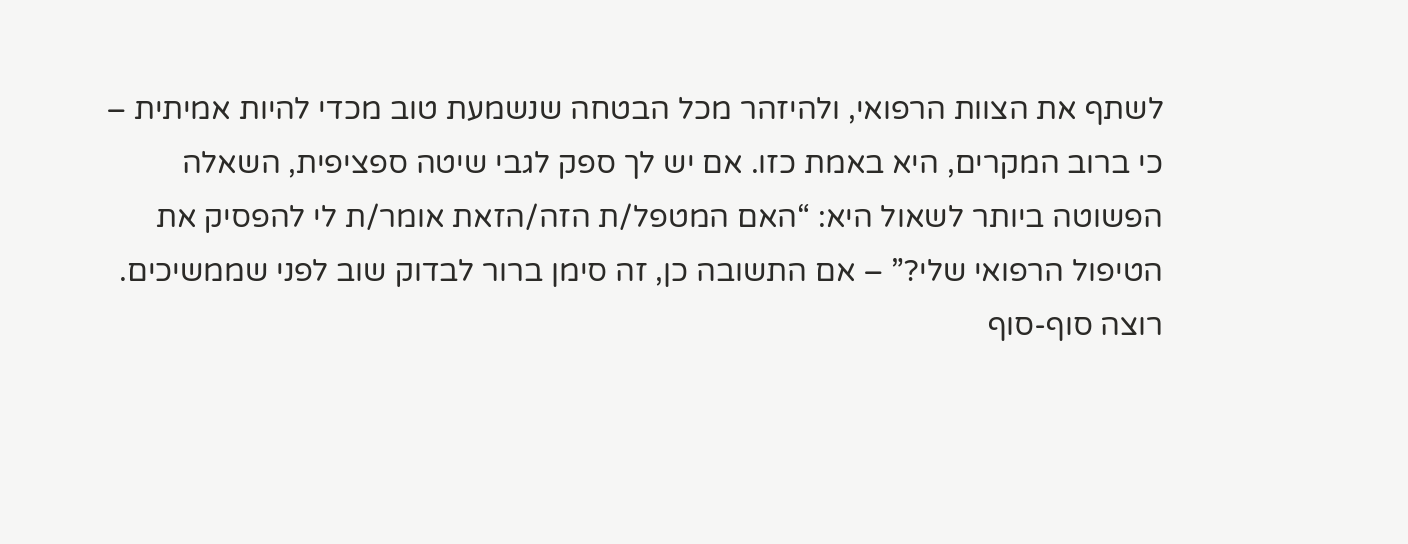לשתף את הצוות הרפואי, ולהיזהר מכל הבטחה שנשמעת טוב מכדי להיות אמיתית – כי ברוב המקרים, היא באמת כזו. אם יש לך ספק לגבי שיטה ספציפית, השאלה הפשוטה ביותר לשאול היא: “האם המטפל/ת הזה/הזאת אומר/ת לי להפסיק את הטיפול הרפואי שלי?” – אם התשובה כן, זה סימן ברור לבדוק שוב לפני שממשיכים.
רוצה סוף-סוף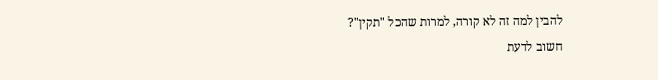להבין למה זה לא קורה, למרות שהכל "תקין"?
חשוב לדעת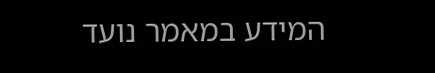המידע במאמר נועד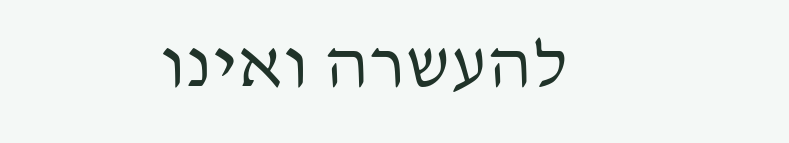להעשרה ואינו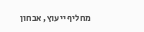מחליף ייעוץ, אבחון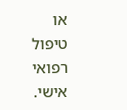או טיפול רפואי אישי.